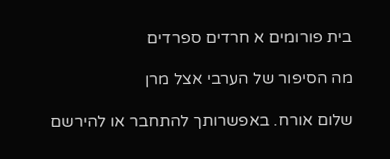בית פורומים א חרדים ספרדים

מה הסיפור של הערבי אצל מרן

שלום אורח. באפשרותך להתחבר או להירשם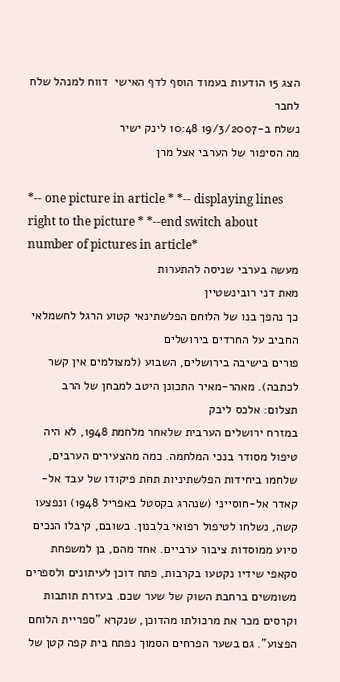הצג 15 הודעות בעמוד הוסף לדף האישי  דווח למנהל שלח לחבר
נשלח ב-19/3/2007 10:48 לינק ישיר
מה הסיפור של הערבי אצל מרן

*-- one picture in article * *-- displaying lines right to the picture * *--end switch about number of pictures in article*
מעשה בערבי שניסה להתערות
מאת דני רובינשטיין
כך נהפך בנו של הלוחם הפלשתינאי קטוע הרגל לחשמלאי החביב על החרדים בירושלים
פורים בישיבה בירושלים, השבוע (למצולמים אין קשר לכתבה). מאהר-מאיר התכונן היטב למבחן של הרב
תצלום: אלכס ליבק
במזרח ירושלים הערבית שלאחר מלחמת 1948, לא היה טיפול מסודר בנכי המלחמה. כמה מהצעירים הערבים, שלחמו ביחידות הפלשתיניות תחת פיקודו של עבד אל-קאדר אל-חוסייני (שנהרג בקסטל באפריל 1948) ונפצעו קשה, נשלחו לטיפול רפואי בלבנון. בשובם, קיבלו הנכים סיוע ממוסדות ציבור ערביים. אחד מהם, בן למשפחת סקאפי שידיו נקטעו בקרבות, פתח דוכן לעיתונים ולספרים משומשים ברחבת השוק של שער שכם. בעזרת תותבות וקרסים מכר את מרכולתו מהדוכן, שנקרא "ספריית הלוחם הפצוע". גם בשער הפרחים הסמוך נפתח בית קפה קטן של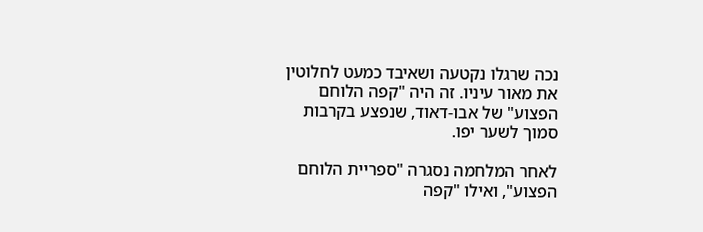נכה שרגלו נקטעה ושאיבד כמעט לחלוטין את מאור עיניו. זה היה "קפה הלוחם הפצוע" של אבו-דאוד, שנפצע בקרבות סמוך לשער יפו.

לאחר המלחמה נסגרה "ספריית הלוחם הפצוע", ואילו "קפה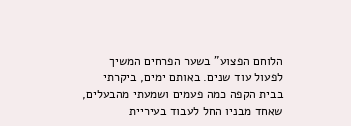הלוחם הפצוע" בשער הפרחים המשיך לפעול עוד שנים. באותם ימים, ביקרתי בבית הקפה כמה פעמים ושמעתי מהבעלים, שאחד מבניו החל לעבוד בעיריית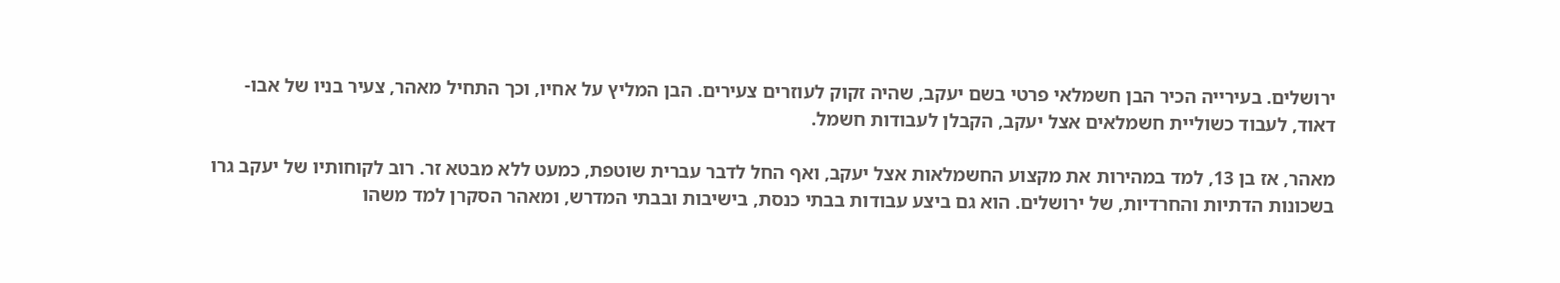ירושלים. בעירייה הכיר הבן חשמלאי פרטי בשם יעקב, שהיה זקוק לעוזרים צעירים. הבן המליץ על אחיו, וכך התחיל מאהר, צעיר בניו של אבו-דאוד, לעבוד כשוליית חשמלאים אצל יעקב, הקבלן לעבודות חשמל.

מאהר, אז בן 13, למד במהירות את מקצוע החשמלאות אצל יעקב, ואף החל לדבר עברית שוטפת, כמעט ללא מבטא זר. רוב לקוחותיו של יעקב גרו בשכונות הדתיות והחרדיות, של ירושלים. הוא גם ביצע עבודות בבתי כנסת, בישיבות ובבתי המדרש, ומאהר הסקרן למד משהו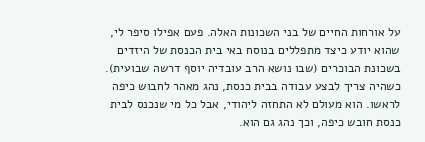על אורחות החיים של בני השכונות האלה. פעם אפילו סיפר לי, שהוא יודע כיצד מתפללים בנוסח באי בית הכנסת של היזדים בשכונת הבוכרים (שבו נושא הרב עובדיה יוסף דרשה שבועית). כשהיה צריך לבצע עבודה בבית כנסת, נהג מאהר לחבוש כיפה לראשו. הוא מעולם לא התחזה ליהודי, אבל כל מי שנכנס לבית כנסת חובש כיפה, וכך נהג גם הוא.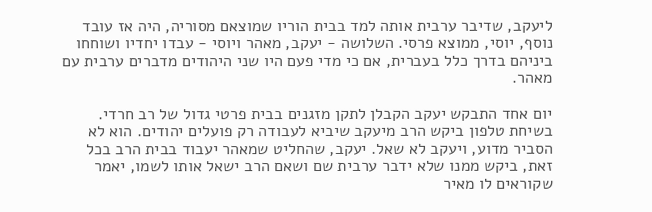ליעקב, שדיבר ערבית אותה למד בבית הוריו שמוצאם מסוריה, היה אז עובד נוסף, יוסי, ממוצא פרסי. השלושה - יעקב, מאהר ויוסי - עבדו יחדיו ושוחחו ביניהם בדרך כלל בעברית, אם כי מדי פעם היו שני היהודים מדברים ערבית עם מאהר.

יום אחד התבקש יעקב הקבלן לתקן מזגנים בבית פרטי גדול של רב חרדי. בשיחת טלפון ביקש הרב מיעקב שיביא לעבודה רק פועלים יהודים. הוא לא הסביר מדוע, ויעקב לא שאל. יעקב, שהחליט שמאהר יעבוד בבית הרב בכל זאת, ביקש ממנו שלא ידבר ערבית שם ושאם הרב ישאל אותו לשמו, יאמר שקוראים לו מאיר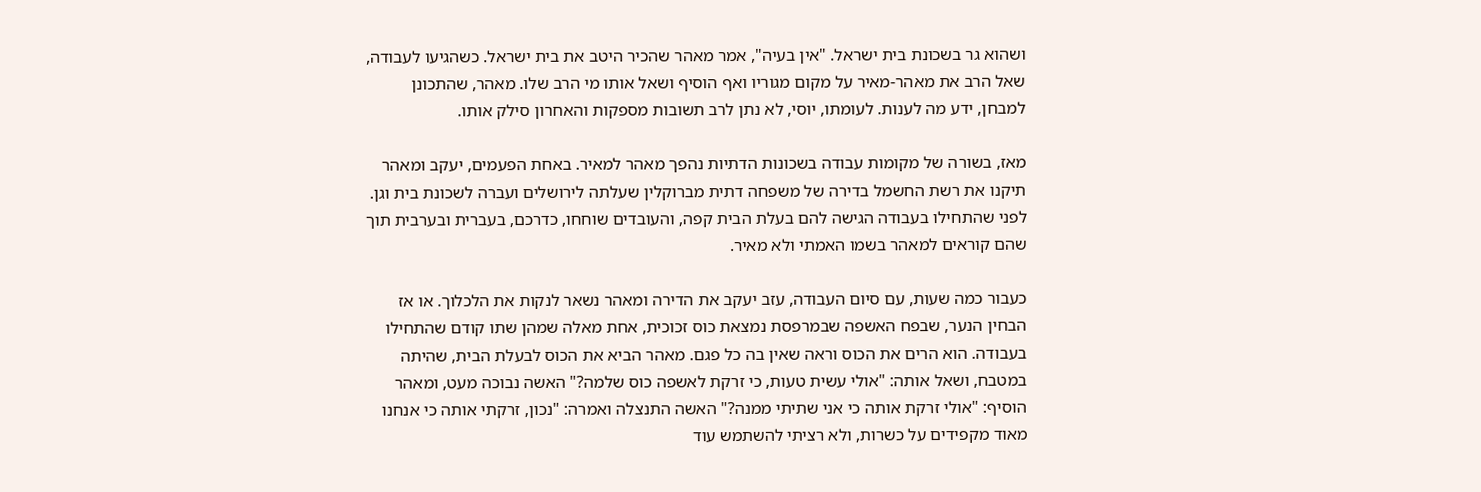ושהוא גר בשכונת בית ישראל. "אין בעיה", אמר מאהר שהכיר היטב את בית ישראל. כשהגיעו לעבודה, שאל הרב את מאהר-מאיר על מקום מגוריו ואף הוסיף ושאל אותו מי הרב שלו. מאהר, שהתכונן למבחן, ידע מה לענות. לעומתו, יוסי, לא נתן לרב תשובות מספקות והאחרון סילק אותו.

מאז, בשורה של מקומות עבודה בשכונות הדתיות נהפך מאהר למאיר. באחת הפעמים, יעקב ומאהר תיקנו את רשת החשמל בדירה של משפחה דתית מברוקלין שעלתה לירושלים ועברה לשכונת בית וגן. לפני שהתחילו בעבודה הגישה להם בעלת הבית קפה, והעובדים שוחחו, כדרכם, בעברית ובערבית תוך שהם קוראים למאהר בשמו האמתי ולא מאיר.

כעבור כמה שעות, עם סיום העבודה, עזב יעקב את הדירה ומאהר נשאר לנקות את הלכלוך. או אז הבחין הנער, שבפח האשפה שבמרפסת נמצאת כוס זכוכית, אחת מאלה שמהן שתו קודם שהתחילו בעבודה. הוא הרים את הכוס וראה שאין בה כל פגם. מאהר הביא את הכוס לבעלת הבית, שהיתה במטבח, ושאל אותה: "אולי עשית טעות, כי זרקת לאשפה כוס שלמה?" האשה נבוכה מעט, ומאהר הוסיף: "אולי זרקת אותה כי אני שתיתי ממנה?" האשה התנצלה ואמרה: "נכון, זרקתי אותה כי אנחנו מאוד מקפידים על כשרות, ולא רציתי להשתמש עוד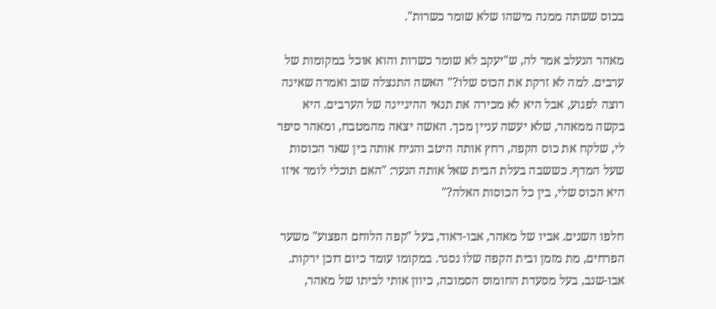בכוס ששתה ממנה מישהו שלא שומר כשרות".

מאהר הנעלב אמר לה, ש"יעקב לא שומר כשרות והוא אוכל במקומות של ערבים. למה לא זרקת את הכוס שלו?" האשה התנצלה שוב ואמרה שאינה רוצה לפגוע, אבל היא לא מכירה את תנאי ההיגיינה של הערבים. היא בקשה ממאהר, שלא יעשה עניין מכך. האשה יצאה מהמטבח, ומאהר סיפר לי, שלקח את כוס הקפה, רחץ אותה היטב והניח אותה בין שאר הכוסות שעל המדף. כששבה בעלת הבית שאל אותה הנער: "האם תוכלי לומר איזו היא הכוס שלי, בין כל הכוסות האלה?"

חלפו השנים. אביו של מאהר, אבו-דאוד, בעל "קפה הלוחם הפצוע" משער הפרחים, מת מזמן ובית הקפה שלו נסגר. במקומו עומד כיום דוכן ירקות. אבו-שנב, בעל מסעדת החומוס הסמוכה, כיוון אותי לביתו של מאהר,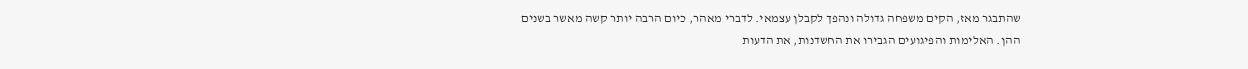שהתבגר מאז, הקים משפחה גדולה ונהפך לקבלן עצמאי. לדברי מאהר, כיום הרבה יותר קשה מאשר בשנים ההן. האלימות והפיגועים הגבירו את החשדנות, את הדעות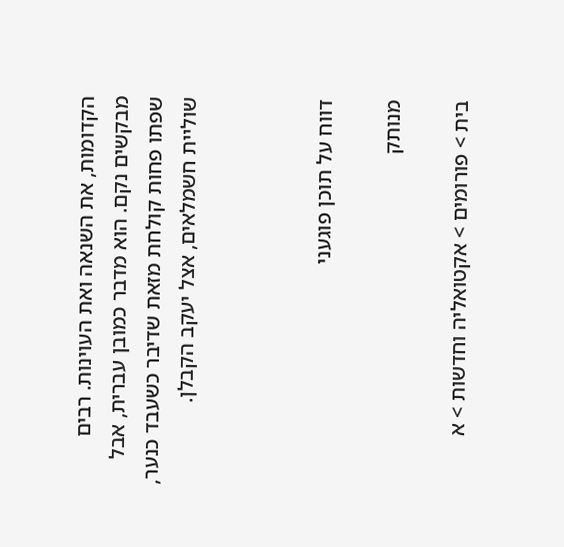הקדומות, את השנאה ואת העוינות. רבים מבקשים נקם. הוא מדבר כמובן עברית, אבל שפתו פחות קולחת מזאת שדיבר כשעבד כנער, שוליית חשמלאים, אצל יעקב הקבלן.



דווח על תוכן פוגעני

מנותק

בית > פורומים > אקטואליה וחדשות > א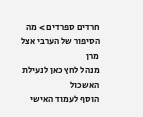חרדים ספרדים > מה הסיפור של הערבי אצל מרן
מנהל לחץ כאן לנעילת האשכול
הוסף לעמוד האישי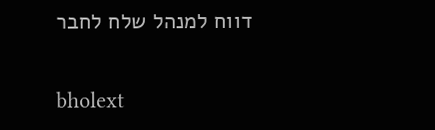דווח למנהל שלח לחבר

bholext